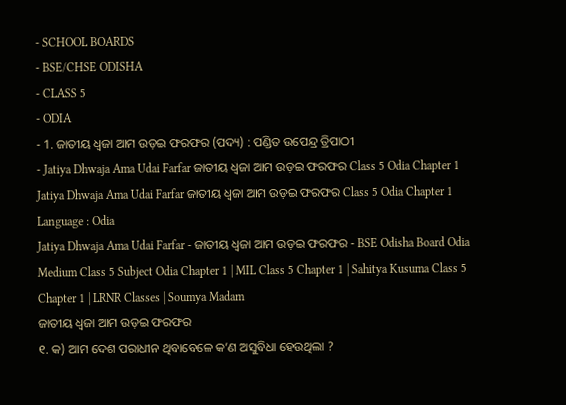- SCHOOL BOARDS
- BSE/CHSE ODISHA
- CLASS 5
- ODIA
- 1. ଜାତୀୟ ଧ୍ଵଜା ଆମ ଉଡ଼ଇ ଫରଫର (ପଦ୍ୟ) : ପଣ୍ଡିତ ଉପେନ୍ଦ୍ର ତ୍ରିପାଠୀ
- Jatiya Dhwaja Ama Udai Farfar ଜାତୀୟ ଧ୍ଵଜା ଆମ ଉଡ଼ଇ ଫରଫର Class 5 Odia Chapter 1
Jatiya Dhwaja Ama Udai Farfar ଜାତୀୟ ଧ୍ଵଜା ଆମ ଉଡ଼ଇ ଫରଫର Class 5 Odia Chapter 1
Language : Odia
Jatiya Dhwaja Ama Udai Farfar - ଜାତୀୟ ଧ୍ଵଜା ଆମ ଉଡ଼ଇ ଫରଫର - BSE Odisha Board Odia Medium Class 5 Subject Odia Chapter 1 | MIL Class 5 Chapter 1 | Sahitya Kusuma Class 5 Chapter 1 | LRNR Classes | Soumya Madam
ଜାତୀୟ ଧ୍ଵଜା ଆମ ଉଡ଼ଇ ଫରଫର
୧. କ) ଆମ ଦେଶ ପରାଧୀନ ଥିବାବେଳେ କ’ଣ ଅସୁବିଧା ହେଉଥିଲା ?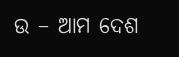ଉ – ଆମ ଦେଶ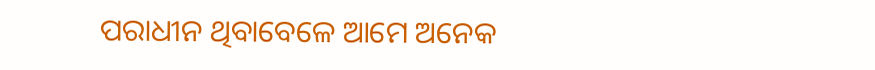ପରାଧୀନ ଥିବାବେଳେ ଆମେ ଅନେକ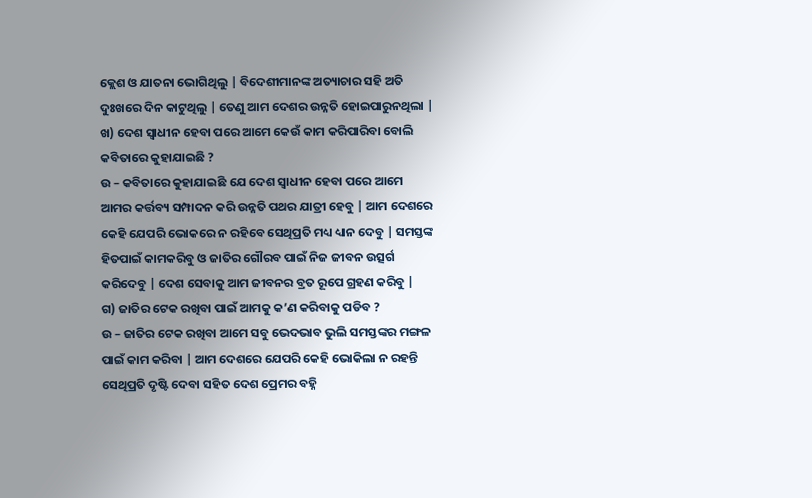କ୍ଲେଶ ଓ ଯାତନା ଭୋଗିଥିଲୁ | ବିଦେଶୀମାନଙ୍କ ଅତ୍ୟାଚାର ସହି ଅତି ଦୁଃଖରେ ଦିନ କାଟୁଥିଲୁ | ତେଣୁ ଆମ ଦେଶର ଉନ୍ନତି ହୋଇପାରୁନଥିଲା |
ଖ) ଦେଶ ସ୍ଵାଧୀନ ହେବା ପରେ ଆମେ କେଉଁ କାମ କରିପାରିବା ବୋଲି କବିତାରେ କୁହାଯାଇଛି ?
ଉ – କବିତାରେ କୁହାଯାଇଛି ଯେ ଦେଶ ସ୍ଵାଧୀନ ହେବା ପରେ ଆମେ ଆମର କର୍ତ୍ତବ୍ୟ ସମ୍ପାଦନ କରି ଉନ୍ନତି ପଥର ଯାତ୍ରୀ ହେବୁ | ଆମ ଦେଶରେ କେହି ଯେପରି ଭୋକରେ ନ ରହିବେ ସେଥିପ୍ରତି ମଧ୍ୟ ଧ୍ୟାନ ଦେବୁ | ସମସ୍ତଙ୍କ ହିତପାଇଁ କାମକରିବୁ ଓ ଜାତିର ଗୌରବ ପାଇଁ ନିଜ ଜୀବନ ଉତ୍ସର୍ଗ କରିଦେବୁ | ଦେଶ ସେବାକୁ ଆମ ଜୀବନର ବ୍ରତ ରୂପେ ଗ୍ରହଣ କରିବୁ |
ଗ) ଜାତିର ଟେକ ରଖିବା ପାଇଁ ଆମକୁ କ’ଣ କରିବାକୁ ପଡିବ ?
ଉ – ଜାତିର ଟେକ ରଖିବା ଆମେ ସବୁ ଭେଦଭାବ ଭୁଲି ସମସ୍ତଙ୍କର ମଙ୍ଗଳ ପାଇଁ କାମ କରିବା | ଆମ ଦେଶରେ ଯେପରି କେହି ଭୋକିଲା ନ ରହନ୍ତି ସେଥିପ୍ରତି ଦୃଷ୍ଟି ଦେବା ସହିତ ଦେଶ ପ୍ରେମର ବହ୍ନି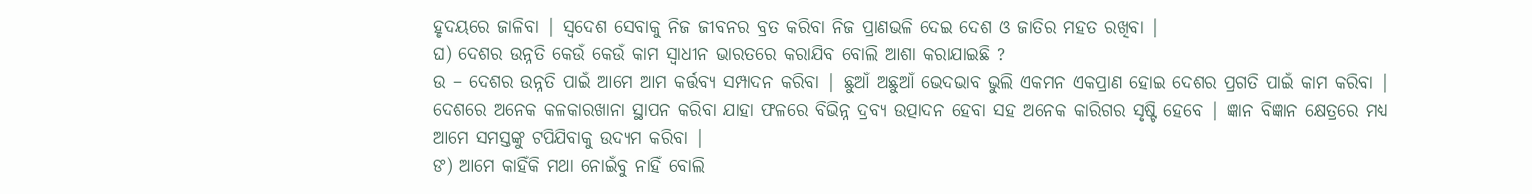ହୃଦୟରେ ଜାଳିବା | ସ୍ଵଦେଶ ସେବାକୁ ନିଜ ଜୀବନର ବ୍ରତ କରିବା ନିଜ ପ୍ରାଣଭଳି ଦେଇ ଦେଶ ଓ ଜାତିର ମହତ ରଖିବା |
ଘ) ଦେଶର ଉନ୍ନତି କେଉଁ କେଉଁ କାମ ସ୍ଵାଧୀନ ଭାରତରେ କରାଯିବ ବୋଲି ଆଶା କରାଯାଇଛି ?
ଉ – ଦେଶର ଉନ୍ନତି ପାଇଁ ଆମେ ଆମ କର୍ତ୍ତବ୍ୟ ସମ୍ପାଦନ କରିବା | ଛୁଆଁ ଅଛୁଆଁ ଭେଦଭାବ ଭୁଲି ଏକମନ ଏକପ୍ରାଣ ହୋଇ ଦେଶର ପ୍ରଗତି ପାଇଁ କାମ କରିବା | ଦେଶରେ ଅନେକ କଳକାରଖାନା ସ୍ଥାପନ କରିବା ଯାହା ଫଳରେ ବିଭିନ୍ନ ଦ୍ରବ୍ୟ ଉତ୍ପାଦନ ହେବା ସହ ଅନେକ କାରିଗର ସୃଷ୍ଟି ହେବେ | ଜ୍ଞାନ ବିଜ୍ଞାନ କ୍ଷେତ୍ରରେ ମଧ୍ୟ ଆମେ ସମସ୍ତଙ୍କୁ ଟପିଯିବାକୁ ଉଦ୍ୟମ କରିବା |
ଙ) ଆମେ କାହିଁକି ମଥା ନୋଇଁବୁ ନାହିଁ ବୋଲି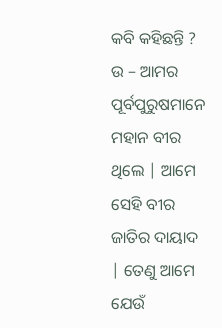କବି କହିଛନ୍ତି ?
ଉ – ଆମର ପୂର୍ବପୁରୁଷମାନେ ମହାନ ବୀର ଥିଲେ | ଆମେ ସେହି ବୀର ଜାତିର ଦାୟାଦ | ତେଣୁ ଆମେ ଯେଉଁ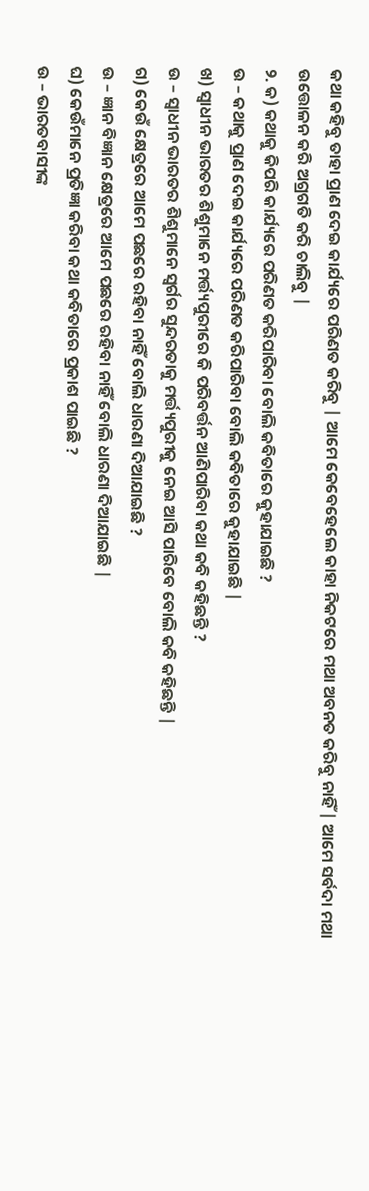କଥା କହିବୁ ତାହା ପ୍ରାଣ ଦେଇ କାର୍ଯ୍ୟରେ ପରିଣତ କରିବୁ | ଆମେ କେବେହେଲେ କାହା ନିକଟରେ ମଥା ଅବନତ କରିବୁ ନାହିଁ | ଆମେ ସର୍ବଦା ମଥା ଉତ୍ତୋଳନ କରି ଅଗ୍ରଗତି କରି ଚାଲିବୁ |
୨. କ) କଥାକୁ କିପରି କାର୍ଯ୍ୟରେ ପରିଣତ କରିପାରିବା ବୋଲି କବିତାରେ କୁହାଯାଇଛି ?
ଉ – କଥାକୁ ପ୍ରାଣ ଦେଇ କାର୍ଯ୍ୟରେ ପରିଣତ କରିପାରିବା ବୋଲି କବିତାରେ କୁହାଯାଇଛି |
ଖ) ସ୍ଵାଧୀନ ଭାରତର ଶିଶୁମାନେ ମର୍ତ୍ତ୍ୟପୁରୀରେ କି ପରିବର୍ତ୍ତନ ଆଣିପାରିବା କଥା କବି କହିଛନ୍ତି ?
ଉ – ସ୍ଵାଧୀନ ଭାରତର ଶିଶୁମାନେ ସ୍ଵର୍ଗର ସୁନ୍ଦରତାକୁ ମର୍ତ୍ତ୍ୟପୁରୀକୁ ନେଇ ଆସି ପାରିବେ ବୋଲି କବି କହିଛନ୍ତି |
ଗ) କେଉଁ କ୍ଷେତ୍ରରେ ଆମେ ପଛରେ ରହିବା ନାହିଁ ବୋଲି ଧାରଣା ଦିଆଯାଇଛି ?
ଉ – ଜ୍ଞାନ ବିଜ୍ଞାନ କ୍ଷେତ୍ରରେ ଆମେ ପଛରେ ରହିବା ନାହିଁ ବୋଲି ଧାରଣା ଦିଆଯାଇଛି |
ଘ) କେଉଁମାନେ ପ୍ରତିଜ୍ଞା କରିବା କଥା କବିତାରେ ପ୍ରକାଶ ପାଇଛି ?
ଉ – ଭାରତବାସୀଙ୍କ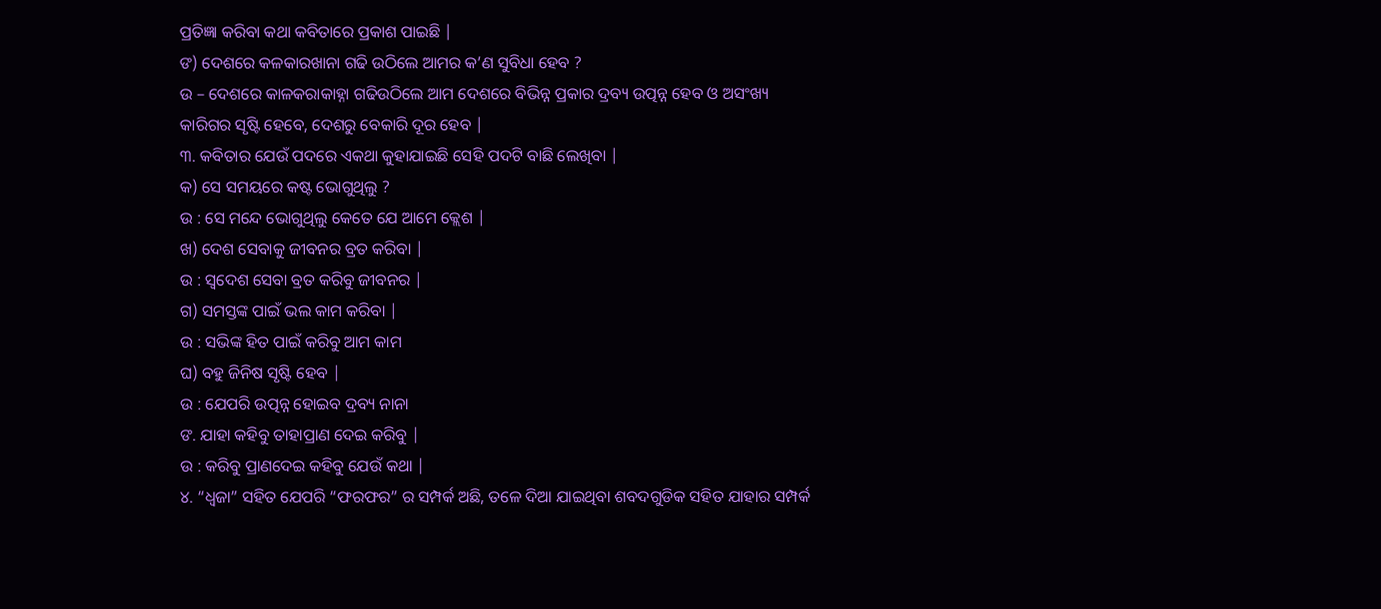ପ୍ରତିଜ୍ଞା କରିବା କଥା କବିତାରେ ପ୍ରକାଶ ପାଇଛି |
ଙ) ଦେଶରେ କଳକାରଖାନା ଗଢି ଉଠିଲେ ଆମର କ’ଣ ସୁବିଧା ହେବ ?
ଉ – ଦେଶରେ କାଳକରାକାହ୍ନା ଗଢିଉଠିଲେ ଆମ ଦେଶରେ ବିଭିନ୍ନ ପ୍ରକାର ଦ୍ରବ୍ୟ ଉତ୍ପନ୍ନ ହେବ ଓ ଅସଂଖ୍ୟ କାରିଗର ସୃଷ୍ଟି ହେବେ, ଦେଶରୁ ବେକାରି ଦୂର ହେବ |
୩. କବିତାର ଯେଉଁ ପଦରେ ଏକଥା କୁହାଯାଇଛି ସେହି ପଦଟି ବାଛି ଲେଖିବା |
କ) ସେ ସମୟରେ କଷ୍ଟ ଭୋଗୁଥିଲୁ ?
ଉ : ସେ ମନ୍ଦେ ଭୋଗୁଥିଲୁ କେତେ ଯେ ଆମେ କ୍ଲେଶ |
ଖ) ଦେଶ ସେବାକୁ ଜୀବନର ବ୍ରତ କରିବା |
ଉ : ସ୍ଵଦେଶ ସେବା ବ୍ରତ କରିବୁ ଜୀବନର |
ଗ) ସମସ୍ତଙ୍କ ପାଇଁ ଭଲ କାମ କରିବା |
ଉ : ସଭିଙ୍କ ହିତ ପାଇଁ କରିବୁ ଆମ କାମ
ଘ) ବହୁ ଜିନିଷ ସୃଷ୍ଟି ହେବ |
ଉ : ଯେପରି ଉତ୍ପନ୍ନ ହୋଇବ ଦ୍ରବ୍ୟ ନାନା
ଙ. ଯାହା କହିବୁ ତାହାପ୍ରାଣ ଦେଇ କରିବୁ |
ଉ : କରିବୁ ପ୍ରାଣଦେଇ କହିବୁ ଯେଉଁ କଥା |
୪. “ଧ୍ଵଜା” ସହିତ ଯେପରି “ଫରଫର” ର ସମ୍ପର୍କ ଅଛି, ତଳେ ଦିଆ ଯାଇଥିବା ଶବଦଗୁଡିକ ସହିତ ଯାହାର ସମ୍ପର୍କ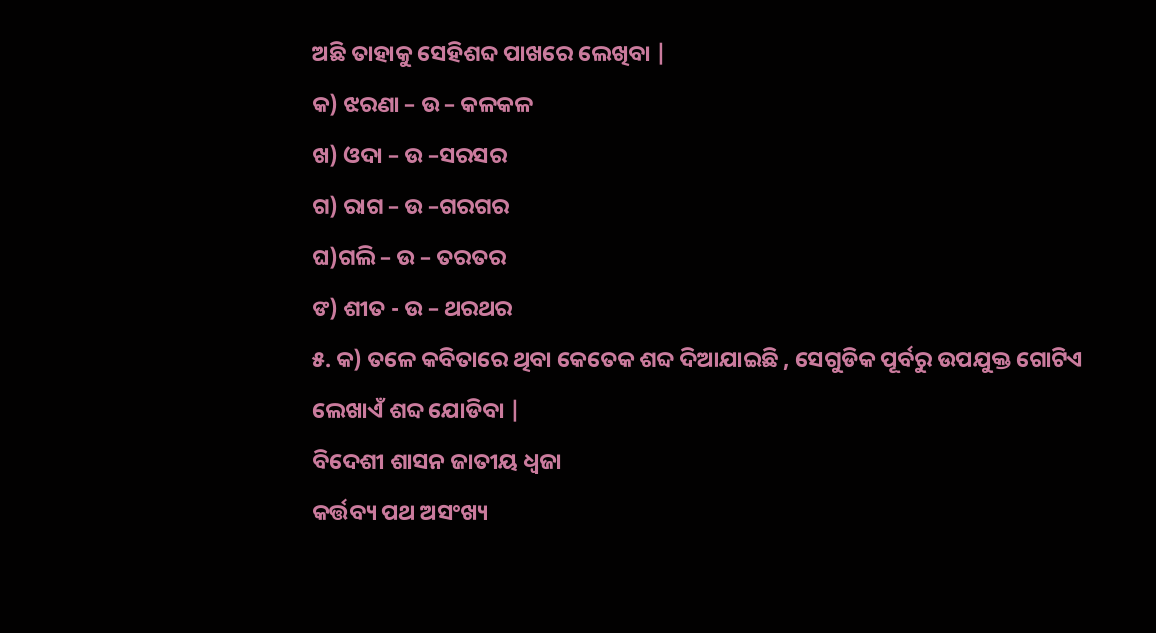ଅଛି ତାହାକୁ ସେହିଶବ୍ଦ ପାଖରେ ଲେଖିବା |
କ) ଝରଣା – ଉ – କଳକଳ
ଖ) ଓଦା – ଉ –ସରସର
ଗ) ରାଗ – ଉ –ଗରଗର
ଘ)ଗଲି – ଉ – ତରତର
ଙ) ଶୀତ - ଉ – ଥରଥର
୫. କ) ତଳେ କବିତାରେ ଥିବା କେତେକ ଶବ୍ଦ ଦିଆଯାଇଛି , ସେଗୁଡିକ ପୂର୍ବରୁ ଉପଯୁକ୍ତ ଗୋଟିଏ ଲେଖାଏଁ ଶବ୍ଦ ଯୋଡିବା |
ବିଦେଶୀ ଶାସନ ଜାତୀୟ ଧ୍ଵଜା
କର୍ତ୍ତବ୍ୟ ପଥ ଅସଂଖ୍ୟ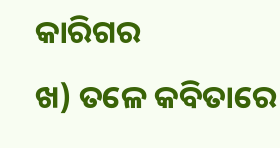କାରିଗର
ଖ) ତଳେ କବିତାରେ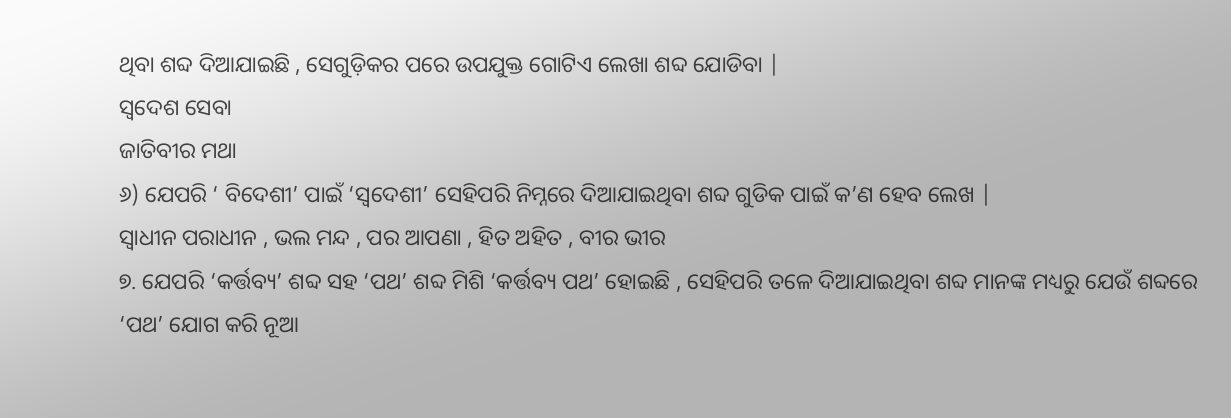ଥିବା ଶବ୍ଦ ଦିଆଯାଇଛି , ସେଗୁଡ଼ିକର ପରେ ଉପଯୁକ୍ତ ଗୋଟିଏ ଲେଖା ଶବ୍ଦ ଯୋଡିବା |
ସ୍ଵଦେଶ ସେବା
ଜାତିବୀର ମଥା
୬) ଯେପରି ‘ ବିଦେଶୀ’ ପାଇଁ ‘ସ୍ଵଦେଶୀ’ ସେହିପରି ନିମ୍ନରେ ଦିଆଯାଇଥିବା ଶବ୍ଦ ଗୁଡିକ ପାଇଁ କ’ଣ ହେବ ଲେଖ |
ସ୍ଵାଧୀନ ପରାଧୀନ , ଭଲ ମନ୍ଦ , ପର ଆପଣା , ହିତ ଅହିତ , ବୀର ଭୀର
୭. ଯେପରି ‘କର୍ତ୍ତବ୍ୟ’ ଶବ୍ଦ ସହ ‘ପଥ’ ଶବ୍ଦ ମିଶି ‘କର୍ତ୍ତବ୍ୟ ପଥ’ ହୋଇଛି , ସେହିପରି ତଳେ ଦିଆଯାଇଥିବା ଶବ୍ଦ ମାନଙ୍କ ମଧ୍ୟରୁ ଯେଉଁ ଶବ୍ଦରେ ‘ପଥ’ ଯୋଗ କରି ନୂଆ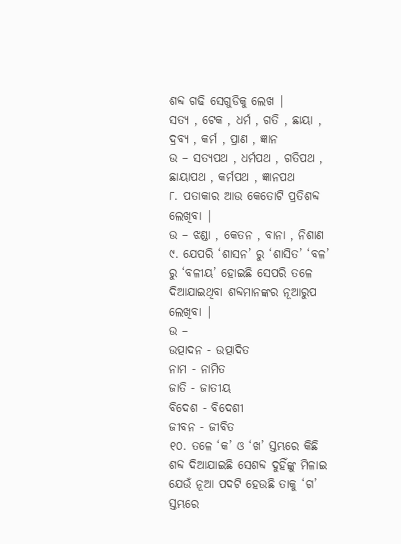ଶବ୍ଦ ଗଢି ସେଗୁଡିକୁ ଲେଖ |
ସତ୍ୟ , ଟେକ , ଧର୍ମ , ଗତି , ଛାୟା , ଦ୍ରବ୍ୟ , କର୍ମ , ପ୍ରାଣ , ଜ୍ଞାନ
ଉ – ସତ୍ୟପଥ , ଧର୍ମପଥ , ଗତିପଥ , ଛାୟାପଥ , କର୍ମପଥ , ଜ୍ଞାନପଥ
୮. ପତାକାର ଆଉ କେତୋଟି ପ୍ରତିଶବ୍ଦ ଲେଖିବା |
ଉ – ଝଣ୍ଡା , କେତନ , ବାନା , ନିଶାଣ
୯. ଯେପରି ‘ଶାସନ’ ରୁ ‘ଶାସିତ’ ‘ବଳ’ ରୁ ‘ବଳୀୟ’ ହୋଇଛି ସେପରି ତଳେ ଦିଆଯାଇଥିବା ଶବ୍ଦମାନଙ୍କର ନୂଆରୁପ ଲେଖିବା |
ଉ –
ଉତ୍ପାଦନ - ଉତ୍ପାଦିତ
ନାମ - ନାମିତ
ଜାତି - ଜାତୀୟ
ବିଦେଶ - ବିଦେଶୀ
ଜୀବନ - ଜୀବିତ
୧୦. ତଳେ ‘କ’ ଓ ‘ଖ’ ସ୍ତମ୍ଭରେ କିଛି ଶବ୍ଦ ଦିଆଯାଇଛି ସେଶବ୍ଦ ଦୁହିଁଙ୍କୁ ମିଳାଇ ଯେଉଁ ନୂଆ ପଦଟି ହେଉଛି ତାକୁ ‘ଗ’ ସ୍ତମ୍ଭରେ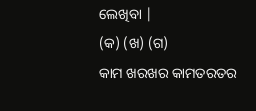ଲେଖିବା |
(କ) (ଖ) (ଗ)
କାମ ଖରଖର କାମତରତର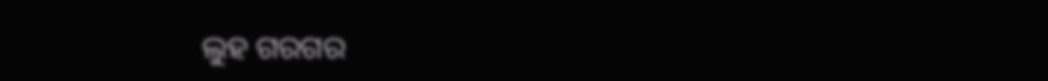ଲୁହ ଗରଗର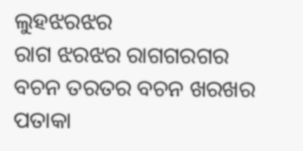ଲୁହଝରଝର
ରାଗ ଝରଝର ରାଗଗରଗର
ବଚନ ତରତର ବଚନ ଖରଖର
ପତାକା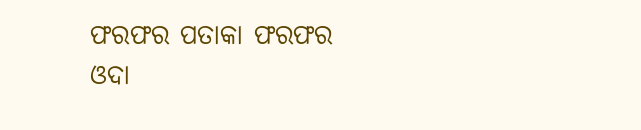ଫରଫର ପତାକା ଫରଫର
ଓଦା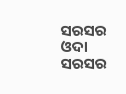ସରସର ଓଦା ସରସର